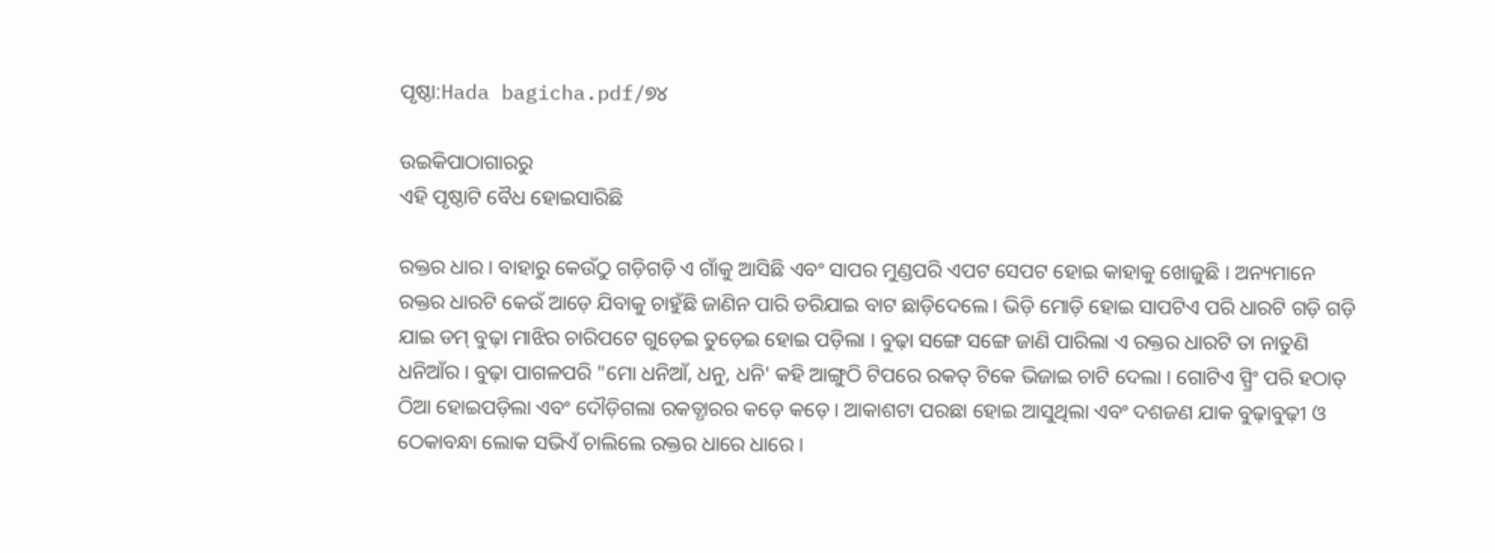ପୃଷ୍ଠା:Hada bagicha.pdf/୭୪

ଉଇକିପାଠାଗାର‌ରୁ
ଏହି ପୃଷ୍ଠାଟି ବୈଧ ହୋଇସାରିଛି

ରକ୍ତର ଧାର । ବାହାରୁ କେଉଁଠୁ ଗଡ଼ିଗଡ଼ି ଏ ଗାଁକୁ ଆସିଛି ଏବଂ ସାପର ମୁଣ୍ଡପରି ଏପଟ ସେପଟ ହୋଇ କାହାକୁ ଖୋଜୁଛି । ଅନ୍ୟମାନେ ରକ୍ତର ଧାରଟି କେଉଁ ଆଡ଼େ ଯିବାକୁ ଚାହୁଁଛି ଜାଣିନ ପାରି ଡରିଯାଇ ବାଟ ଛାଡ଼ିଦେଲେ । ଭିଡ଼ି ମୋଡ଼ି ହୋଇ ସାପଟିଏ ପରି ଧାରଟି ଗଡ଼ି ଗଡ଼ି ଯାଇ ଡମ୍ ବୁଢ଼ା ମାଝିର ଚାରିପଟେ ଗୁଡ଼େଇ ତୁଡ଼େଇ ହୋଇ ପଡ଼ିଲା । ବୁଢ଼ା ସଙ୍ଗେ ସଙ୍ଗେ ଜାଣି ପାରିଲା ଏ ରକ୍ତର ଧାରଟି ତା ନାତୁଣି ଧନିଆଁର । ବୁଢ଼ା ପାଗଳପରି "ମୋ ଧନିଆଁ, ଧନୁ, ଧନି' କହି ଆଙ୍ଗୁଠି ଟିପରେ ରକତ୍ ଟିକେ ଭିଜାଇ ଚାଟି ଦେଲା । ଗୋଟିଏ ସ୍ପ୍ରିଂ ପରି ହଠାତ୍ ଠିଆ ହୋଇପଡ଼ିଲା ଏବଂ ଦୌଡ଼ିଗଲା ରକତ୍ଧାରର କଡ଼େ କଡ଼େ । ଆକାଶଟା ପରଛା ହୋଇ ଆସୁଥିଲା ଏବଂ ଦଶଜଣ ଯାକ ବୁଢ଼ାବୁଢ଼ୀ ଓ ଠେକାବନ୍ଧା ଲୋକ ସଭିଏଁ ଚାଲିଲେ ରକ୍ତର ଧାରେ ଧାରେ ।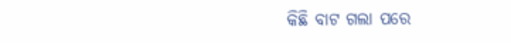କିଛି ବାଟ ଗଲା ପରେ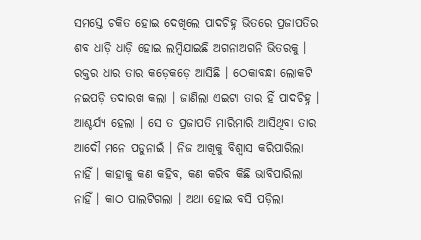ସମସ୍ତେ ଚକିତ ହୋଇ ଦେଖିଲେ ପାଦଚିହ୍ନ ଭିତରେ ପ୍ରଜାପତିର ଶବ ଧାଡ଼ି ଧାଡ଼ି ହୋଇ ଲମ୍ବିଯାଇଛି ଅଗନାଅଗନି ଭିତରକୁ । ରକ୍ତର ଧାର ତାର କଡ଼େକଡ଼େ ଆସିଛି । ଠେକାବନ୍ଧା ଲୋକଟି ନଇପଡ଼ି ତଦାରଖ କଲା । ଜାଣିଲା ଏଇଟା ତାର ହିଁ ପାଦଚିହ୍ନ । ଆଶ୍ଚର୍ଯ୍ୟ ହେଲା । ସେ ତ ପ୍ରଜାପତି ମାରିମାରି ଆସିଥିବା ତାର ଆଦୌ ମନେ ପଡୁନାଇଁ । ନିଜ ଆଖିକୁ ବିଶ୍ୱାସ କରିପାରିଲା ନାହିଁ । କାହାକୁ କଣ କହିବ, କଣ କରିବ କିଛି ଭାବିପାରିଲା ନାହିଁ । କାଠ ପାଲଟିଗଲା । ଅଥା ହୋଇ ବସି ପଡ଼ିଲା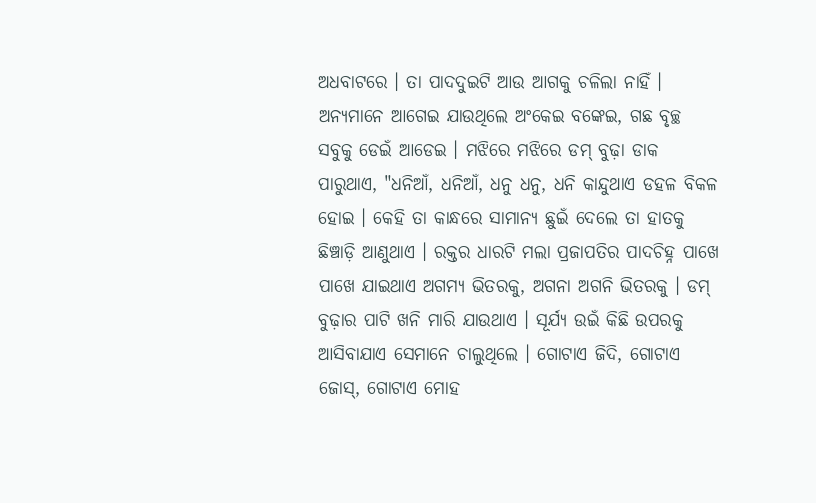ଅଧବାଟରେ । ତା ପାଦଦୁଇଟି ଆଉ ଆଗକୁ ଚଳିଲା ନାହିଁ । ଅନ୍ୟମାନେ ଆଗେଇ ଯାଉଥିଲେ ଅଂକେଇ ବଙ୍କେଇ, ଗଛ ବୃଚ୍ଛ ସବୁକୁ ଡେଇଁ ଆଡେଇ । ମଝିରେ ମଝିରେ ଡମ୍ ବୁଢ଼ା ଡାକ ପାରୁଥାଏ, "ଧନିଆଁ, ଧନିଆଁ, ଧନୁ ଧନୁ, ଧନି କାନ୍ଦୁଥାଏ ଡହଳ ବିକଳ ହୋଇ । କେହି ତା କାନ୍ଧରେ ସାମାନ୍ୟ ଛୁଇଁ ଦେଲେ ତା ହାତକୁ ଛିଞ୍ଚାଡ଼ି ଆଣୁଥାଏ । ରକ୍ତର ଧାରଟି ମଲା ପ୍ରଜାପତିର ପାଦଚିହ୍ନ ପାଖେ ପାଖେ ଯାଇଥାଏ ଅଗମ୍ୟ ଭିତରକୁ, ଅଗନା ଅଗନି ଭିତରକୁ । ଡମ୍ ବୁଢ଼ାର ପାଟି ଖନି ମାରି ଯାଉଥାଏ । ସୂର୍ଯ୍ୟ ଉଇଁ କିଛି ଉପରକୁ ଆସିବାଯାଏ ସେମାନେ ଚାଲୁଥିଲେ । ଗୋଟାଏ ଜିଦି, ଗୋଟାଏ ଜୋସ୍, ଗୋଟାଏ ମୋହ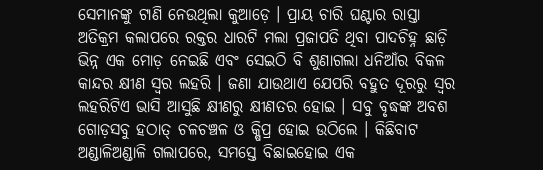ସେମାନଙ୍କୁ ଟାଣି ନେଉଥିଲା କୁଆଡ଼େ । ପ୍ରାୟ ଚାରି ଘଣ୍ଟାର ରାସ୍ତା ଅତିକ୍ରମ କଲାପରେ ରକ୍ତର ଧାରଟି ମଲା ପ୍ରଜାପତି ଥିବା ପାଦଚିହ୍ନ ଛାଡ଼ି ଭିନ୍ନ ଏକ ମୋଡ଼ ନେଇଛି ଏବଂ ସେଇଠି ବି ଶୁଣାଗଲା ଧନିଆଁର ବିକଳ କାନ୍ଦର କ୍ଷୀଣ ସ୍ୱର ଲହରି । ଜଣା ଯାଉଥାଏ ଯେପରି ବହୁତ ଦୂରରୁ ସ୍ୱର ଲହରିଟିଏ ଭାସି ଆସୁଛି କ୍ଷୀଣରୁ କ୍ଷୀଣତର ହୋଇ । ସବୁ ବୃଦ୍ଧଙ୍କ ଅବଶ ଗୋଡ଼ସବୁ ହଠାତ୍ ଚଳଚଞ୍ଚଳ ଓ କ୍ଷିପ୍ର ହୋଇ ଉଠିଲେ । କିଛିବାଟ ଅଣ୍ଡାଳିଅଣ୍ଡାଳି ଗଲାପରେ, ସମସ୍ତେ ବିଛାଇହୋଇ ଏକ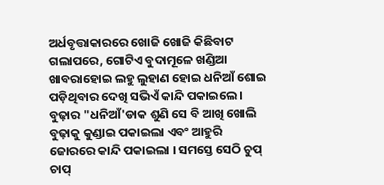ଅର୍ଧବୃତ୍ତାକାରରେ ଖୋଜି ଖୋଜି କିଛିବାଟ ଗଲାପରେ, ଗୋଟିଏ ବୁଦାମୂଳେ ଖଣ୍ଡିଆ ଖାବରାହୋଇ ଲହୁ ଲୁହାଣ ହୋଇ ଧନିଆଁ ଶୋଇ ପଡ଼ିଥିବାର ଦେଖି ସଭିଏଁ କାନ୍ଦି ପକାଇଲେ । ବୁଢ଼ାର "ଧନିଆଁ'ଡାକ ଶୁଣି ସେ ବି ଆଖି ଖୋଲି ବୁଢ଼ାକୁ କୁଣ୍ଡାଇ ପକାଇଲା ଏବଂ ଆହୁରି ଜୋରରେ କାନ୍ଦି ପକାଇଲା । ସମସ୍ତେ ସେଠି ଚୁପ୍ ଚାପ୍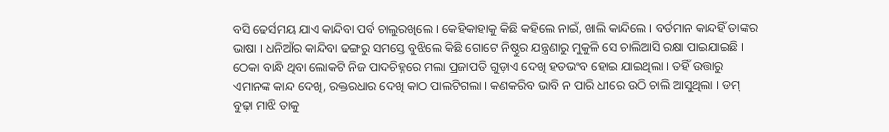ବସି ଢେର୍ସମୟ ଯାଏ କାନ୍ଦିବା ପର୍ବ ଚାଲୁରଖିଲେ । କେହିକାହାକୁ କିଛି କହିଲେ ନାଇଁ, ଖାଲି କାନ୍ଦିଲେ । ବର୍ତମାନ କାନ୍ଦହିଁ ତାଙ୍କର ଭାଷା । ଧନିଆଁର କାନ୍ଦିବା ଢଙ୍ଗରୁ ସମସ୍ତେ ବୁଝିଲେ କିଛି ଗୋଟେ ନିଷ୍ଠୁର ଯନ୍ତ୍ରଣାରୁ ମୁକୁଳି ସେ ଚାଲିଆସି ରକ୍ଷା ପାଇଯାଇଛି । ଠେକା ବାନ୍ଧି ଥିବା ଲୋକଟି ନିଜ ପାଦଚିହ୍ନରେ ମଲା ପ୍ରଜାପତି ଗୁଡ଼ାଏ ଦେଖି ହତଭଂବ ହୋଇ ଯାଇଥିଲା । ତହିଁ ଉତ୍ତାରୁ ଏମାନଙ୍କ କାନ୍ଦ ଦେଖି, ରକ୍ତରଧାର ଦେଖି କାଠ ପାଲଟିଗଲା । କଣକରିବ ଭାବି ନ ପାରି ଧୀରେ ଉଠି ଚାଲି ଆସୁଥିଲା । ଡମ୍ ବୁଢ଼ା ମାଝି ତାକୁ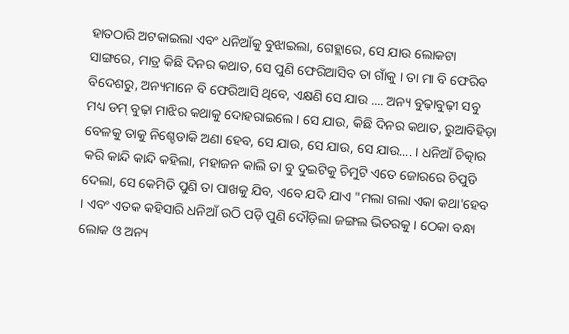ହାତଠାରି ଅଟକାଇଲା ଏବଂ ଧନିଆଁକୁ ବୁଝାଇଲା, ଗେହ୍ଲାରେ, ସେ ଯାଉ ଲୋକଟା ସାଙ୍ଗରେ, ମାତ୍ର କିଛି ଦିନର କଥାତ, ସେ ପୁଣି ଫେରିଆସିବ ତା ଗାଁକୁ । ତା ମା ବି ଫେରିବ ବିଦେଶରୁ, ଅନ୍ୟମାନେ ବି ଫେରିଆସି ଥିବେ, ଏକ୍ଷଣି ସେ ଯାଉ .... ଅନ୍ୟ ବୁଢ଼ାବୁଢ଼ୀ ସବୁ ମଧ୍ୟ ଡମ୍ ବୁଢ଼ା ମାଝିର କଥାକୁ ଦୋହରାଇଲେ । ସେ ଯାଉ, କିଛି ଦିନର କଥାତ, ରୁଆବିହିଡ଼ା ବେଳକୁ ତାକୁ ନିଶ୍ଚେଡାକି ଅଣା ହେବ, ସେ ଯାଉ, ସେ ଯାଉ, ସେ ଯାଉ.... । ଧନିଆଁ ଚିତ୍କାର କରି କାନ୍ଦି କାନ୍ଦି କହିଲା, ମହାଜନ କାଲି ତା ବୁ ଦୁଇଟିକୁ ଚିମୁଟି ଏତେ ଜୋରରେ ଚିପୁଡି ଦେଲା, ସେ କେମିତି ପୁଣି ତା ପାଖକୁ ଯିବ, ଏବେ ଯଦି ଯାଏ "ମଲା ଗଲା ଏକା କଥା'ହେବ । ଏବଂ ଏତକ କହିସାରି ଧନିଆଁ ଉଠି ପଡ଼ି ପୁଣି ଦୌଡ଼ିଲା ଜଙ୍ଗଲ ଭିତରକୁ । ଠେକା ବନ୍ଧା ଲୋକ ଓ ଅନ୍ୟ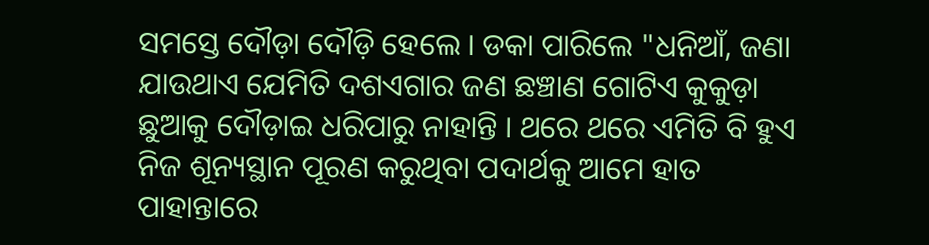ସମସ୍ତେ ଦୌଡ଼ା ଦୌଡ଼ି ହେଲେ । ଡକା ପାରିଲେ "ଧନିଆଁ, ଜଣା ଯାଉଥାଏ ଯେମିତି ଦଶଏଗାର ଜଣ ଛଞ୍ଚାଣ ଗୋଟିଏ କୁକୁଡ଼ା ଛୁଆକୁ ଦୌଡ଼ାଇ ଧରିପାରୁ ନାହାନ୍ତି । ଥରେ ଥରେ ଏମିତି ବି ହୁଏ ନିଜ ଶୂନ୍ୟସ୍ଥାନ ପୂରଣ କରୁଥିବା ପଦାର୍ଥକୁ ଆମେ ହାତ ପାହାନ୍ତାରେ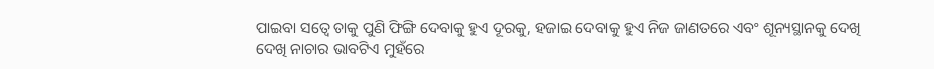ପାଇବା ସତ୍ୱେ ତାକୁ ପୁଣି ଫିଙ୍ଗି ଦେବାକୁ ହୁଏ ଦୂରକୁ, ହଜାଇ ଦେବାକୁ ହୁଏ ନିଜ ଜାଣତରେ ଏବଂ ଶୂନ୍ୟସ୍ଥାନକୁ ଦେଖି ଦେଖି ନାଚାର ଭାବଟିଏ ମୁହଁରେ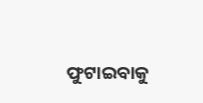ଫୁଟାଇବାକୁ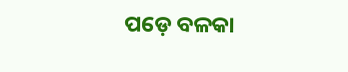ପଡ଼େ ବଳକା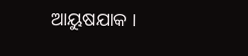ଆୟୁଷଯାକ ।